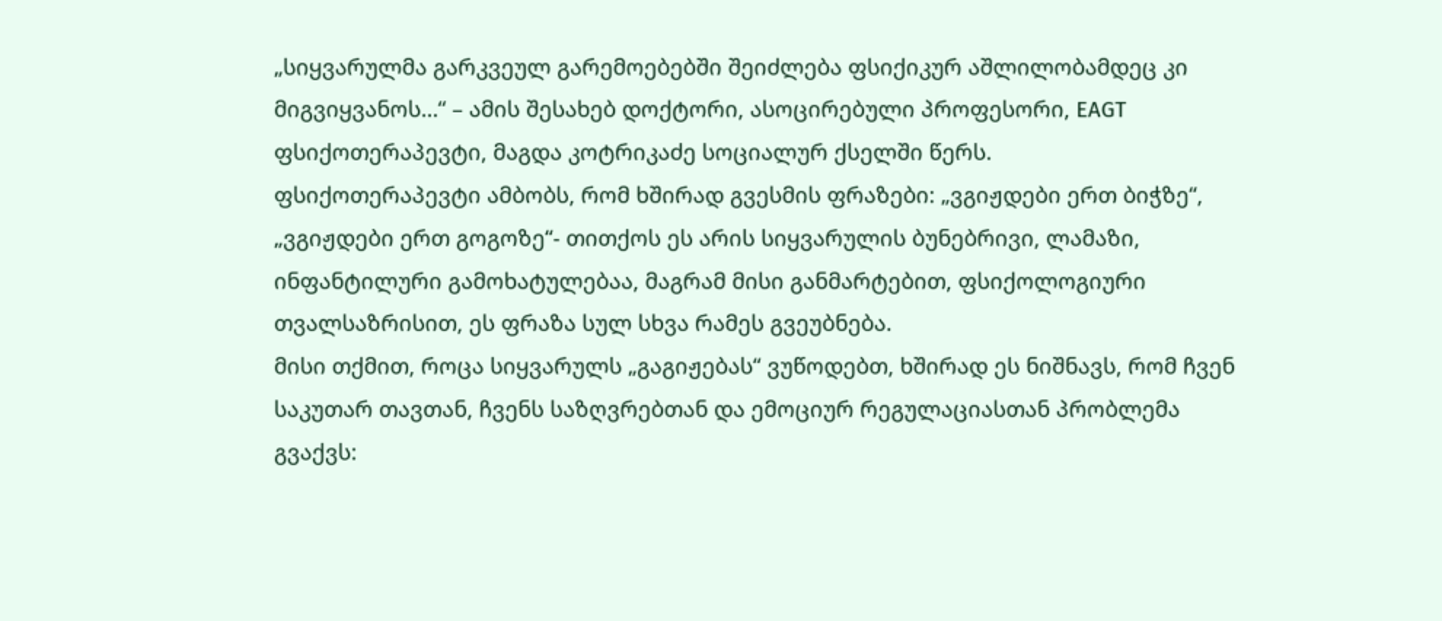„სიყვარულმა გარკვეულ გარემოებებში შეიძლება ფსიქიკურ აშლილობამდეც კი მიგვიყვანოს…“ – ამის შესახებ დოქტორი, ასოცირებული პროფესორი, EAGT ფსიქოთერაპევტი, მაგდა კოტრიკაძე სოციალურ ქსელში წერს.
ფსიქოთერაპევტი ამბობს, რომ ხშირად გვესმის ფრაზები: „ვგიჟდები ერთ ბიჭზე“, „ვგიჟდები ერთ გოგოზე“- თითქოს ეს არის სიყვარულის ბუნებრივი, ლამაზი, ინფანტილური გამოხატულებაა, მაგრამ მისი განმარტებით, ფსიქოლოგიური თვალსაზრისით, ეს ფრაზა სულ სხვა რამეს გვეუბნება.
მისი თქმით, როცა სიყვარულს „გაგიჟებას“ ვუწოდებთ, ხშირად ეს ნიშნავს, რომ ჩვენ საკუთარ თავთან, ჩვენს საზღვრებთან და ემოციურ რეგულაციასთან პრობლემა გვაქვს: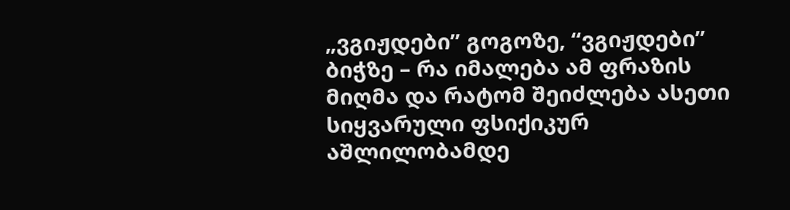„ვგიჟდები” გოგოზე, “ვგიჟდები” ბიჭზე – რა იმალება ამ ფრაზის მიღმა და რატომ შეიძლება ასეთი სიყვარული ფსიქიკურ აშლილობამდე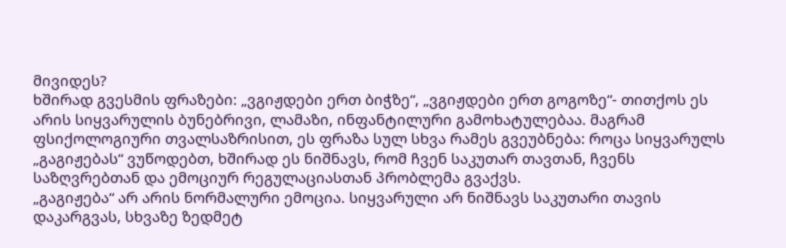მივიდეს?
ხშირად გვესმის ფრაზები: „ვგიჟდები ერთ ბიჭზე“, „ვგიჟდები ერთ გოგოზე“- თითქოს ეს არის სიყვარულის ბუნებრივი, ლამაზი, ინფანტილური გამოხატულებაა. მაგრამ ფსიქოლოგიური თვალსაზრისით, ეს ფრაზა სულ სხვა რამეს გვეუბნება: როცა სიყვარულს „გაგიჟებას“ ვუწოდებთ, ხშირად ეს ნიშნავს, რომ ჩვენ საკუთარ თავთან, ჩვენს საზღვრებთან და ემოციურ რეგულაციასთან პრობლემა გვაქვს.
„გაგიჟება“ არ არის ნორმალური ემოცია. სიყვარული არ ნიშნავს საკუთარი თავის დაკარგვას, სხვაზე ზედმეტ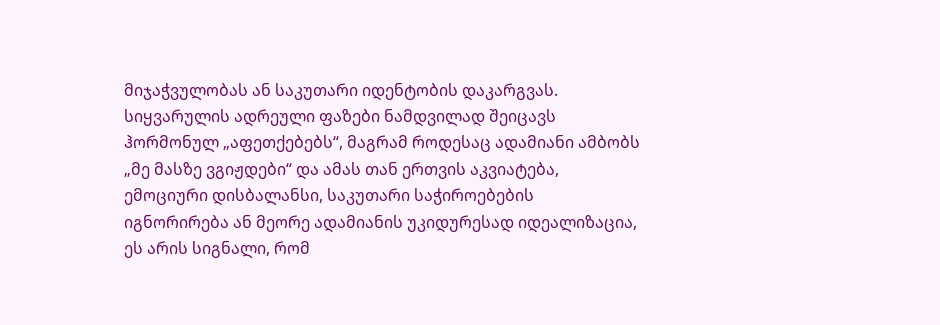მიჯაჭვულობას ან საკუთარი იდენტობის დაკარგვას. სიყვარულის ადრეული ფაზები ნამდვილად შეიცავს ჰორმონულ „აფეთქებებს“, მაგრამ როდესაც ადამიანი ამბობს „მე მასზე ვგიჟდები“ და ამას თან ერთვის აკვიატება, ემოციური დისბალანსი, საკუთარი საჭიროებების იგნორირება ან მეორე ადამიანის უკიდურესად იდეალიზაცია, ეს არის სიგნალი, რომ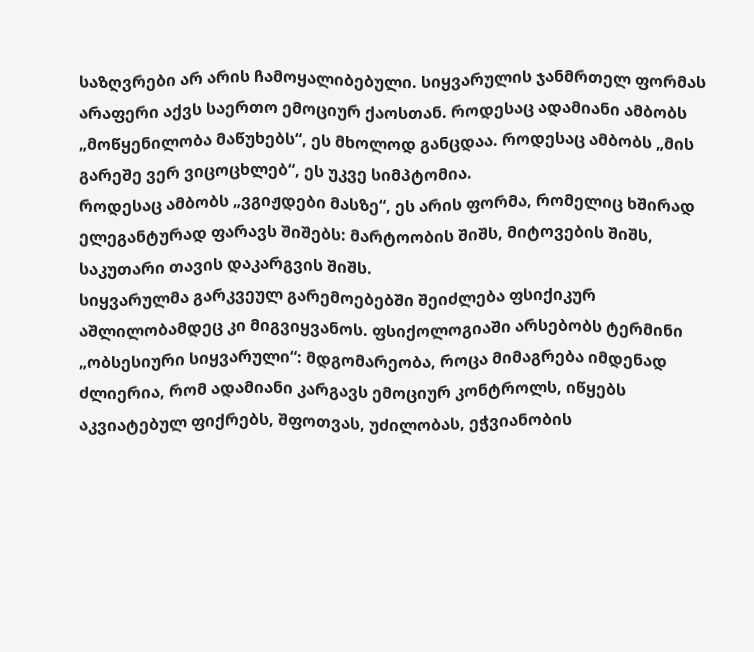საზღვრები არ არის ჩამოყალიბებული. სიყვარულის ჯანმრთელ ფორმას არაფერი აქვს საერთო ემოციურ ქაოსთან. როდესაც ადამიანი ამბობს „მოწყენილობა მაწუხებს“, ეს მხოლოდ განცდაა. როდესაც ამბობს „მის გარეშე ვერ ვიცოცხლებ“, ეს უკვე სიმპტომია.
როდესაც ამბობს „ვგიჟდები მასზე“, ეს არის ფორმა, რომელიც ხშირად ელეგანტურად ფარავს შიშებს: მარტოობის შიშს, მიტოვების შიშს, საკუთარი თავის დაკარგვის შიშს.
სიყვარულმა გარკვეულ გარემოებებში შეიძლება ფსიქიკურ აშლილობამდეც კი მიგვიყვანოს. ფსიქოლოგიაში არსებობს ტერმინი „ობსესიური სიყვარული“: მდგომარეობა, როცა მიმაგრება იმდენად ძლიერია, რომ ადამიანი კარგავს ემოციურ კონტროლს, იწყებს აკვიატებულ ფიქრებს, შფოთვას, უძილობას, ეჭვიანობის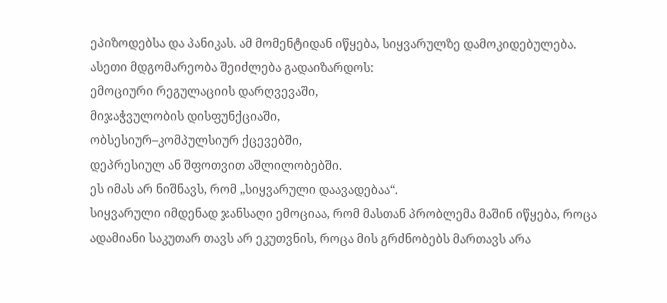ეპიზოდებსა და პანიკას. ამ მომენტიდან იწყება, სიყვარულზე დამოკიდებულება.
ასეთი მდგომარეობა შეიძლება გადაიზარდოს:
ემოციური რეგულაციის დარღვევაში,
მიჯაჭვულობის დისფუნქციაში,
ობსესიურ–კომპულსიურ ქცევებში,
დეპრესიულ ან შფოთვით აშლილობებში.
ეს იმას არ ნიშნავს, რომ „სიყვარული დაავადებაა“.
სიყვარული იმდენად ჯანსაღი ემოციაა, რომ მასთან პრობლემა მაშინ იწყება, როცა ადამიანი საკუთარ თავს არ ეკუთვნის, როცა მის გრძნობებს მართავს არა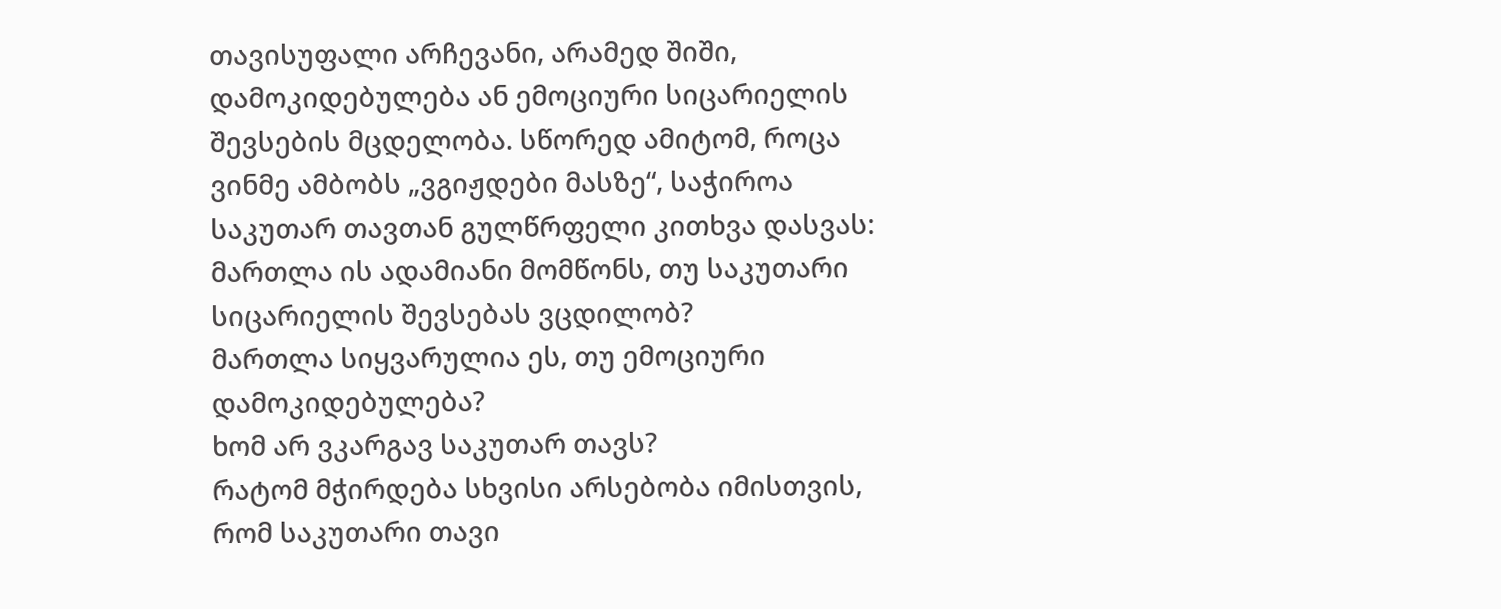თავისუფალი არჩევანი, არამედ შიში, დამოკიდებულება ან ემოციური სიცარიელის შევსების მცდელობა. სწორედ ამიტომ, როცა ვინმე ამბობს „ვგიჟდები მასზე“, საჭიროა საკუთარ თავთან გულწრფელი კითხვა დასვას:
მართლა ის ადამიანი მომწონს, თუ საკუთარი სიცარიელის შევსებას ვცდილობ?
მართლა სიყვარულია ეს, თუ ემოციური დამოკიდებულება?
ხომ არ ვკარგავ საკუთარ თავს?
რატომ მჭირდება სხვისი არსებობა იმისთვის, რომ საკუთარი თავი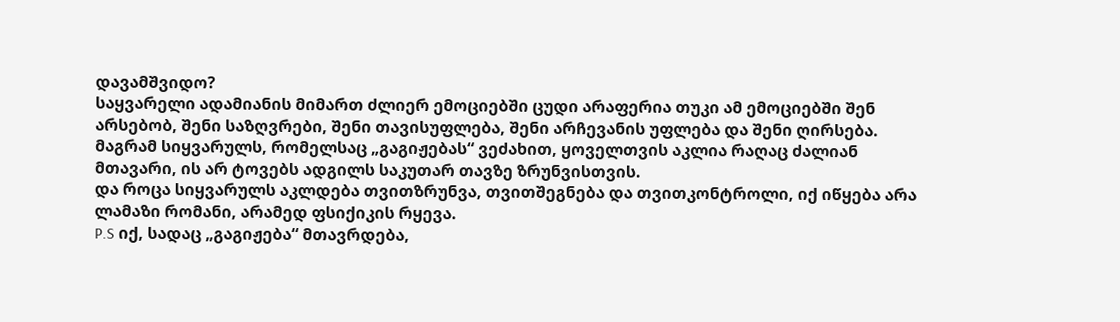დავამშვიდო?
საყვარელი ადამიანის მიმართ ძლიერ ემოციებში ცუდი არაფერია თუკი ამ ემოციებში შენ არსებობ, შენი საზღვრები, შენი თავისუფლება, შენი არჩევანის უფლება და შენი ღირსება. მაგრამ სიყვარულს, რომელსაც „გაგიჟებას“ ვეძახით, ყოველთვის აკლია რაღაც ძალიან მთავარი, ის არ ტოვებს ადგილს საკუთარ თავზე ზრუნვისთვის.
და როცა სიყვარულს აკლდება თვითზრუნვა, თვითშეგნება და თვითკონტროლი, იქ იწყება არა ლამაზი რომანი, არამედ ფსიქიკის რყევა.
P.S იქ, სადაც „გაგიჟება“ მთავრდება,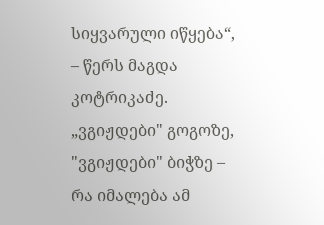სიყვარული იწყება“, – წერს მაგდა კოტრიკაძე.
„ვგიჟდები" გოგოზე, "ვგიჟდები" ბიჭზე – რა იმალება ამ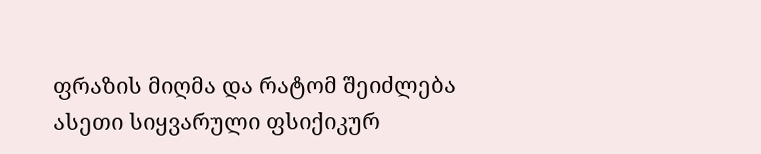ფრაზის მიღმა და რატომ შეიძლება ასეთი სიყვარული ფსიქიკურ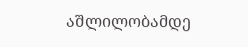აშლილობამდე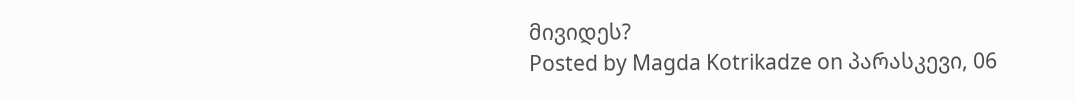მივიდეს?
Posted by Magda Kotrikadze on პარასკევი, 06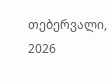თებერვალი, 2026